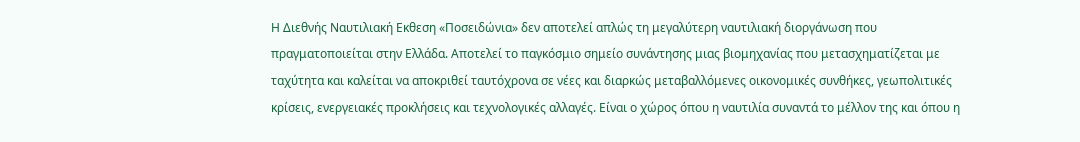Η Διεθνής Ναυτιλιακή Εκθεση «Ποσειδώνια» δεν αποτελεί απλώς τη μεγαλύτερη ναυτιλιακή διοργάνωση που πραγματοποιείται στην Ελλάδα. Αποτελεί το παγκόσμιο σημείο συνάντησης μιας βιομηχανίας που μετασχηματίζεται με ταχύτητα και καλείται να αποκριθεί ταυτόχρονα σε νέες και διαρκώς μεταβαλλόμενες οικονομικές συνθήκες, γεωπολιτικές κρίσεις, ενεργειακές προκλήσεις και τεχνολογικές αλλαγές. Είναι ο χώρος όπου η ναυτιλία συναντά το μέλλον της και όπου η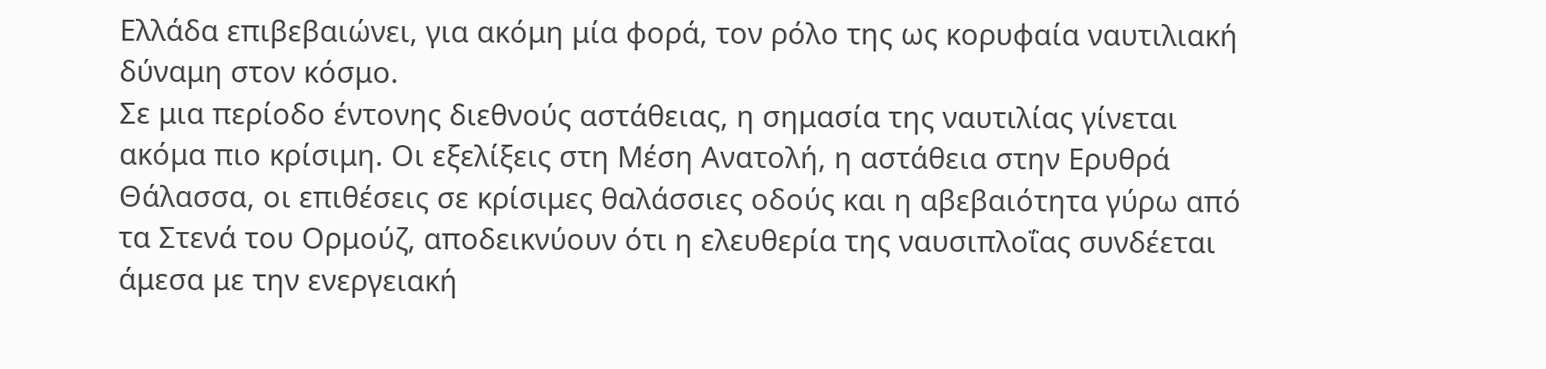Ελλάδα επιβεβαιώνει, για ακόμη μία φορά, τον ρόλο της ως κορυφαία ναυτιλιακή δύναμη στον κόσμο.
Σε μια περίοδο έντονης διεθνούς αστάθειας, η σημασία της ναυτιλίας γίνεται ακόμα πιο κρίσιμη. Οι εξελίξεις στη Μέση Ανατολή, η αστάθεια στην Ερυθρά Θάλασσα, οι επιθέσεις σε κρίσιμες θαλάσσιες οδούς και η αβεβαιότητα γύρω από τα Στενά του Ορμούζ, αποδεικνύουν ότι η ελευθερία της ναυσιπλοΐας συνδέεται άμεσα με την ενεργειακή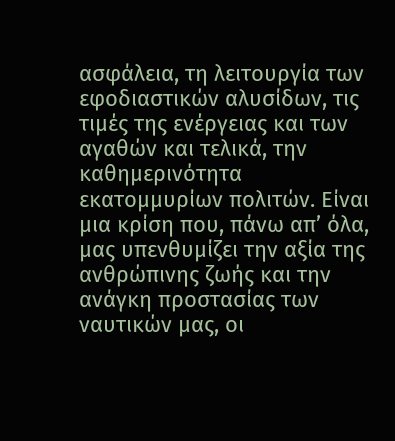ασφάλεια, τη λειτουργία των εφοδιαστικών αλυσίδων, τις τιμές της ενέργειας και των αγαθών και τελικά, την καθημερινότητα εκατομμυρίων πολιτών. Είναι μια κρίση που, πάνω απ’ όλα, μας υπενθυμίζει την αξία της ανθρώπινης ζωής και την ανάγκη προστασίας των ναυτικών μας, οι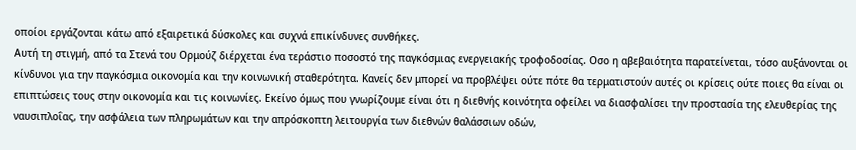οποίοι εργάζονται κάτω από εξαιρετικά δύσκολες και συχνά επικίνδυνες συνθήκες.
Αυτή τη στιγμή, από τα Στενά του Ορμούζ διέρχεται ένα τεράστιο ποσοστό της παγκόσμιας ενεργειακής τροφοδοσίας. Οσο η αβεβαιότητα παρατείνεται, τόσο αυξάνονται οι κίνδυνοι για την παγκόσμια οικονομία και την κοινωνική σταθερότητα. Κανείς δεν μπορεί να προβλέψει ούτε πότε θα τερματιστούν αυτές οι κρίσεις ούτε ποιες θα είναι οι επιπτώσεις τους στην οικονομία και τις κοινωνίες. Εκείνο όμως που γνωρίζουμε είναι ότι η διεθνής κοινότητα οφείλει να διασφαλίσει την προστασία της ελευθερίας της ναυσιπλοΐας, την ασφάλεια των πληρωμάτων και την απρόσκοπτη λειτουργία των διεθνών θαλάσσιων οδών,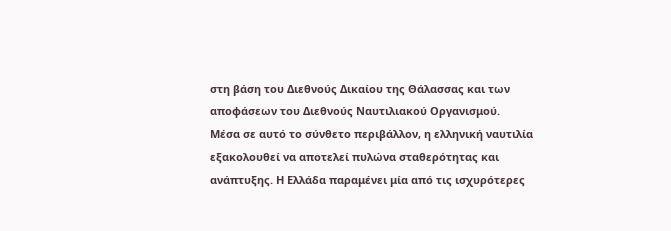στη βάση του Διεθνούς Δικαίου της Θάλασσας και των αποφάσεων του Διεθνούς Ναυτιλιακού Οργανισμού.
Μέσα σε αυτό το σύνθετο περιβάλλον, η ελληνική ναυτιλία εξακολουθεί να αποτελεί πυλώνα σταθερότητας και ανάπτυξης. Η Ελλάδα παραμένει μία από τις ισχυρότερες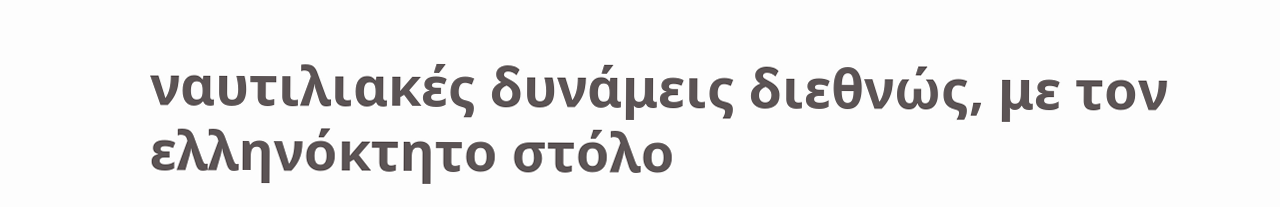ναυτιλιακές δυνάμεις διεθνώς, με τον ελληνόκτητο στόλο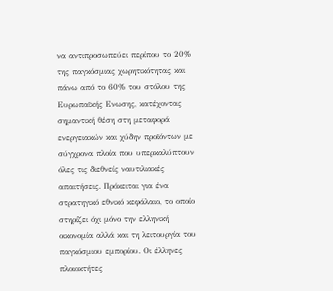να αντιπροσωπεύει περίπου το 20% της παγκόσμιας χωρητικότητας και πάνω από το 60% του στόλου της Ευρωπαϊκής Ενωσης, κατέχοντας σημαντική θέση στη μεταφορά ενεργειακών και χύδην προϊόντων με σύγχρονα πλοία που υπερκαλύπτουν όλες τις διεθνείς ναυτιλιακές απαιτήσεις. Πρόκειται για ένα στρατηγικό εθνικό κεφάλαιο, το οποίο στηρίζει όχι μόνο την ελληνική οικονομία αλλά και τη λειτουργία του παγκόσμιου εμπορίου. Οι έλληνες πλοιοκτήτες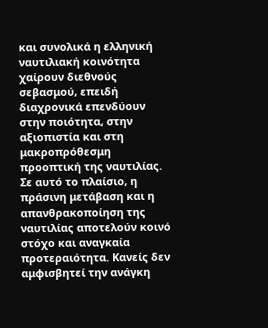και συνολικά η ελληνική ναυτιλιακή κοινότητα χαίρουν διεθνούς σεβασμού, επειδή διαχρονικά επενδύουν στην ποιότητα, στην αξιοπιστία και στη μακροπρόθεσμη προοπτική της ναυτιλίας.
Σε αυτό το πλαίσιο, η πράσινη μετάβαση και η απανθρακοποίηση της ναυτιλίας αποτελούν κοινό στόχο και αναγκαία προτεραιότητα. Κανείς δεν αμφισβητεί την ανάγκη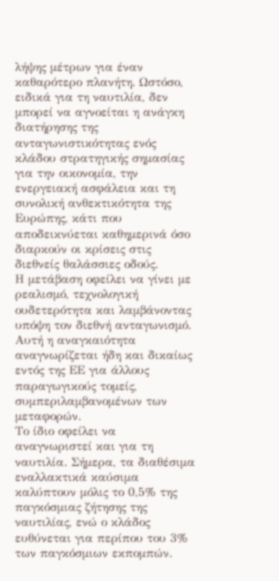λήψης μέτρων για έναν καθαρότερο πλανήτη. Ωστόσο, ειδικά για τη ναυτιλία, δεν μπορεί να αγνοείται η ανάγκη διατήρησης της ανταγωνιστικότητας ενός κλάδου στρατηγικής σημασίας για την οικονομία, την ενεργειακή ασφάλεια και τη συνολική ανθεκτικότητα της Ευρώπης, κάτι που αποδεικνύεται καθημερινά όσο διαρκούν οι κρίσεις στις διεθνείς θαλάσσιες οδούς.
Η μετάβαση οφείλει να γίνει με ρεαλισμό, τεχνολογική ουδετερότητα και λαμβάνοντας υπόψη τον διεθνή ανταγωνισμό. Αυτή η αναγκαιότητα αναγνωρίζεται ήδη και δικαίως εντός της ΕΕ για άλλους παραγωγικούς τομείς, συμπεριλαμβανομένων των μεταφορών.
Το ίδιο οφείλει να αναγνωριστεί και για τη ναυτιλία. Σήμερα, τα διαθέσιμα εναλλακτικά καύσιμα καλύπτουν μόλις το 0,5% της παγκόσμιας ζήτησης της ναυτιλίας, ενώ ο κλάδος ευθύνεται για περίπου του 3% των παγκόσμιων εκπομπών.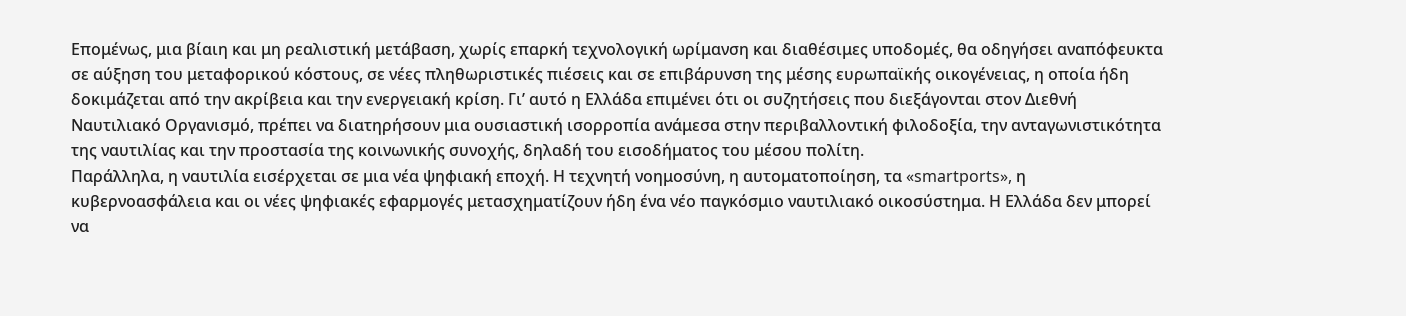Επομένως, μια βίαιη και μη ρεαλιστική μετάβαση, χωρίς επαρκή τεχνολογική ωρίμανση και διαθέσιμες υποδομές, θα οδηγήσει αναπόφευκτα σε αύξηση του μεταφορικού κόστους, σε νέες πληθωριστικές πιέσεις και σε επιβάρυνση της μέσης ευρωπαϊκής οικογένειας, η οποία ήδη δοκιμάζεται από την ακρίβεια και την ενεργειακή κρίση. Γι’ αυτό η Ελλάδα επιμένει ότι οι συζητήσεις που διεξάγονται στον Διεθνή Ναυτιλιακό Οργανισμό, πρέπει να διατηρήσουν μια ουσιαστική ισορροπία ανάμεσα στην περιβαλλοντική φιλοδοξία, την ανταγωνιστικότητα της ναυτιλίας και την προστασία της κοινωνικής συνοχής, δηλαδή του εισοδήματος του μέσου πολίτη.
Παράλληλα, η ναυτιλία εισέρχεται σε μια νέα ψηφιακή εποχή. Η τεχνητή νοημοσύνη, η αυτοματοποίηση, τα «smartports», η κυβερνοασφάλεια και οι νέες ψηφιακές εφαρμογές μετασχηματίζουν ήδη ένα νέο παγκόσμιο ναυτιλιακό οικοσύστημα. Η Ελλάδα δεν μπορεί να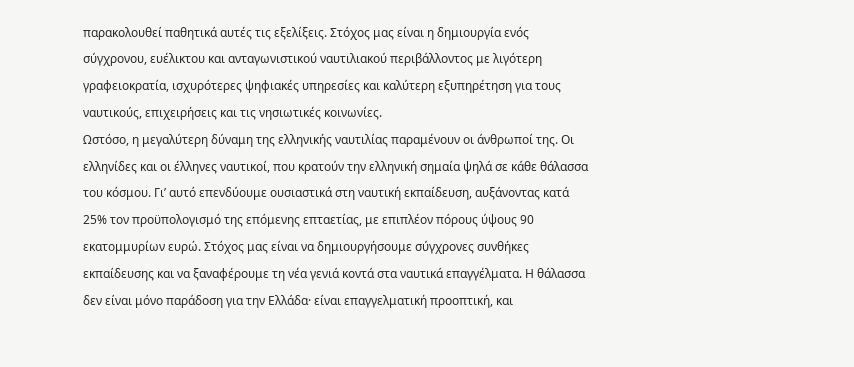παρακολουθεί παθητικά αυτές τις εξελίξεις. Στόχος μας είναι η δημιουργία ενός σύγχρονου, ευέλικτου και ανταγωνιστικού ναυτιλιακού περιβάλλοντος με λιγότερη γραφειοκρατία, ισχυρότερες ψηφιακές υπηρεσίες και καλύτερη εξυπηρέτηση για τους ναυτικούς, επιχειρήσεις και τις νησιωτικές κοινωνίες.
Ωστόσο, η μεγαλύτερη δύναμη της ελληνικής ναυτιλίας παραμένουν οι άνθρωποί της. Οι ελληνίδες και οι έλληνες ναυτικοί, που κρατούν την ελληνική σημαία ψηλά σε κάθε θάλασσα του κόσμου. Γι’ αυτό επενδύουμε ουσιαστικά στη ναυτική εκπαίδευση, αυξάνοντας κατά 25% τον προϋπολογισμό της επόμενης επταετίας, με επιπλέον πόρους ύψους 90 εκατομμυρίων ευρώ. Στόχος μας είναι να δημιουργήσουμε σύγχρονες συνθήκες εκπαίδευσης και να ξαναφέρουμε τη νέα γενιά κοντά στα ναυτικά επαγγέλματα. Η θάλασσα δεν είναι μόνο παράδοση για την Ελλάδα· είναι επαγγελματική προοπτική, και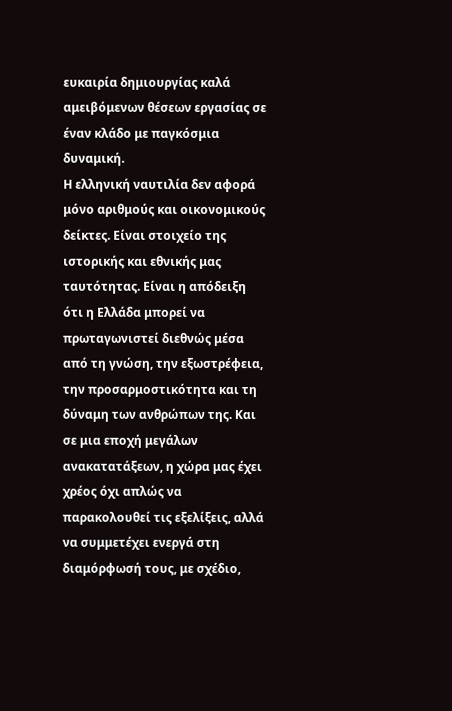ευκαιρία δημιουργίας καλά αμειβόμενων θέσεων εργασίας σε έναν κλάδο με παγκόσμια δυναμική.
Η ελληνική ναυτιλία δεν αφορά μόνο αριθμούς και οικονομικούς δείκτες. Είναι στοιχείο της ιστορικής και εθνικής μας ταυτότητας. Είναι η απόδειξη ότι η Ελλάδα μπορεί να πρωταγωνιστεί διεθνώς μέσα από τη γνώση, την εξωστρέφεια, την προσαρμοστικότητα και τη δύναμη των ανθρώπων της. Και σε μια εποχή μεγάλων ανακατατάξεων, η χώρα μας έχει χρέος όχι απλώς να παρακολουθεί τις εξελίξεις, αλλά να συμμετέχει ενεργά στη διαμόρφωσή τους, με σχέδιο,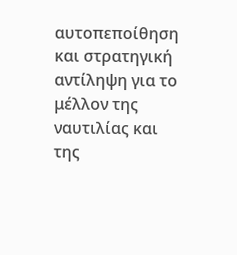αυτοπεποίθηση και στρατηγική αντίληψη για το μέλλον της ναυτιλίας και της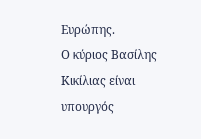Ευρώπης.
Ο κύριος Βασίλης Κικίλιας είναι υπουργός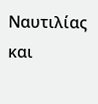Ναυτιλίας και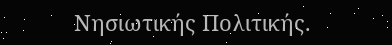Νησιωτικής Πολιτικής.